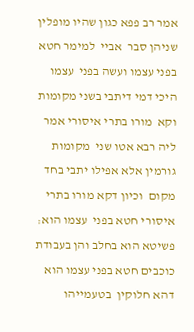אמר רב פפא כגון שהיו מופלין שניהן סבר  אביי  למימר חטא בפני עצמו ועשה בפני  עצמו היכי דמי דיתבי בשני מקומות וקא  מורו בתרי איסורי אמר ליה רבא אטו שני  מקומות גורמין אלא אפילו יתבי בחד מקום  וכיון דקא מורו בתרי איסורי חטא בפני  עצמו הוא׃ פשיטא הוא בחלב והן בעבודת  כוכבים חטא בפני עצמו הוא דהא חלוקין  בטעמייהו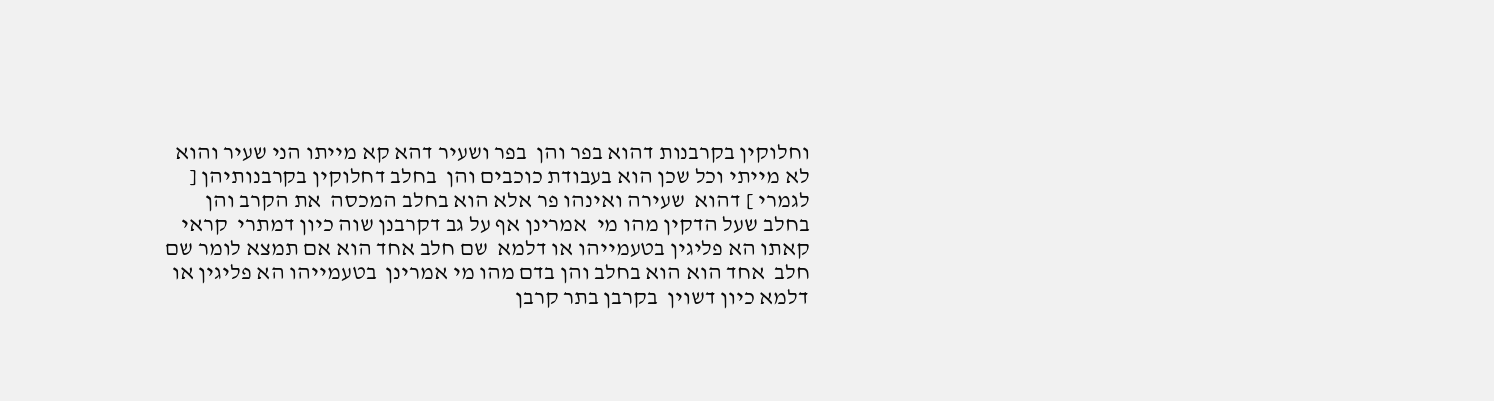וחלוקין בקרבנות דהוא בפר והן  בפר ושעיר דהא קא מייתו הני שעיר והוא  לא מייתי וכל שכן הוא בעבודת כוכבים והן  בחלב דחלוקין בקרבנותיהן [ לגמרי ] דהוא  שעירה ואינהו פר אלא הוא בחלב המכסה  את הקרב והן בחלב שעל הדקין מהו מי  אמרינן אף על גב דקרבנן שוה כיון דמתרי  קראי קאתו הא פליגין בטעמייהו או דלמא  שם חלב אחד הוא אם תמצא לומר שם חלב  אחד הוא הוא בחלב והן בדם מהו מי אמרינן  בטעמייהו הא פליגין או דלמא כיון דשוין  בקרבן בתר קרבן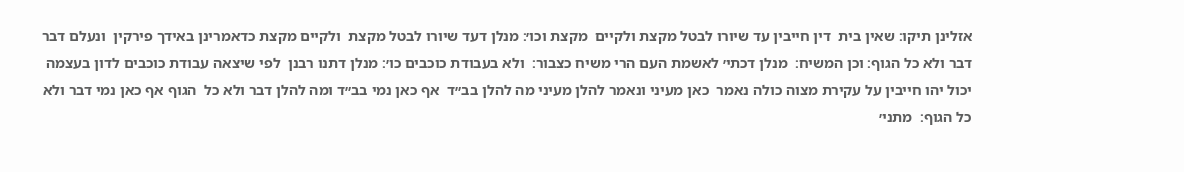אזלינן תיקו׃ שאין בית  דין חייבין עד שיורו לבטל מקצת ולקיים  מקצת וכו׳׃ מנלן דעד שיורו לבטל מקצת  ולקיים מקצת כדאמרינן באידך פירקין  ונעלם דבר דבר ולא כל הגוף׃ וכן המשיח׃  מנלן דכתי׳ לאשמת העם הרי משיח כצבור׃  ולא בעבודת כוכבים כו׳׃ מנלן דתנו רבנן  לפי שיצאה עבודת כוכבים לדון בעצמה  יכול יהו חייבין על עקירת מצוה כולה נאמר  כאן מעיני ונאמר להלן מעיני מה להלן בב״ד  אף כאן נמי בב״ד ומה להלן דבר ולא כל  הגוף אף כאן נמי דבר ולא כל הגוף׃  מתני׳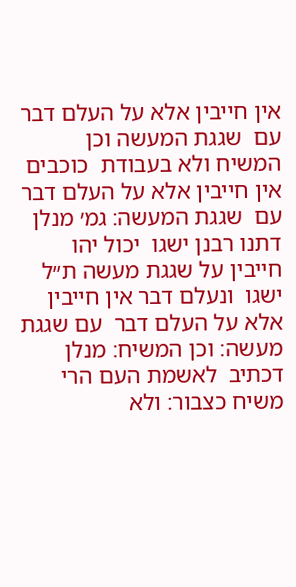אין חייבין אלא על העלם דבר עם  שגגת המעשה וכן המשיח ולא בעבודת  כוכבים אין חייבין אלא על העלם דבר עם  שגגת המעשה׃ גמ׳ מנלן דתנו רבנן ישגו  יכול יהו חייבין על שגגת מעשה ת״ל ישגו  ונעלם דבר אין חייבין אלא על העלם דבר  עם שגגת מעשה׃ וכן המשיח׃ מנלן דכתיב  לאשמת העם הרי משיח כצבור׃ ולא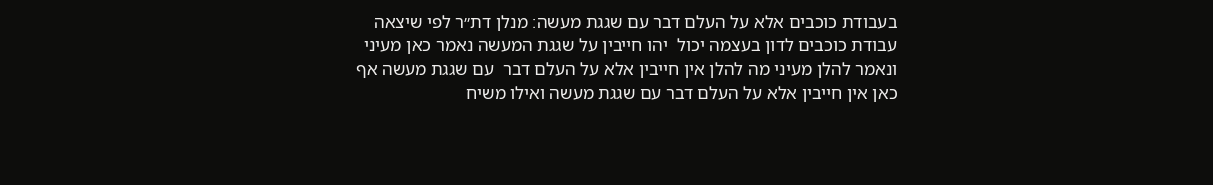בעבודת כוכבים אלא על העלם דבר עם שגגת מעשה׃ מנלן דת״ר לפי שיצאה עבודת כוכבים לדון בעצמה יכול  יהו חייבין על שגגת המעשה נאמר כאן מעיני ונאמר להלן מעיני מה להלן אין חייבין אלא על העלם דבר  עם שגגת מעשה אף כאן אין חייבין אלא על העלם דבר עם שגגת מעשה ואילו משיח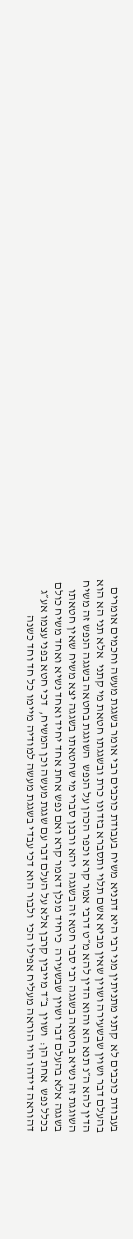בעבודת כוכבים לא  קתני מתניתין מני רבי היא דתניא משיח בעבודת כוכבים רבי אומר בשגגת מעשה וחכמים אומרים  בהעלם דבר ושוין שבשעירה ושוין שאין מביא אשם תלוי ותסברא בזדונו כרת ובשגגתו חטאת מי קתני  אלא תני הא הוא הדין להא ה״נ תנא הא והוא הדין להא מ״ט דרבי אמר קרא וכפר הכהן על הנפש  השוגגת בחטאה בשגגה הנפש זה משיח השוגגת זה נשיא בחטאה בשגגה רבי סבר חטא זה בשגגה  יהא ורבנן סברי מי שחטאתו בשגגה יצא משיח שאין חטאתו בשגגה אלא בהעלם דבר ושוין שבשעירה  כיחיד מנלן דאמר קרא ואם נפש אחת אחד יחיד ואחד נשיא ואחד משיח כולם בכלל נפש  אחת הן׃  ושוין  ב״ד מייבין קרבן אלא על העלם דבר עם שגגת מעשה וכן המשיח,  דכי חטא בפני עצמו אע״ג דהוראה דידהו הוי הוראה מעליח אפילו הכי  ולבור הוא דכי עבדי בשגגת מעשה למודיה מיימו כל חד וחד כשנה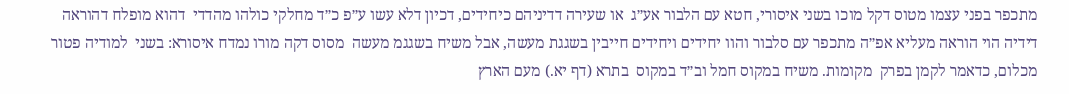מתכפר בפני עצמו מטוס דקל מוכו בשני איסורי, חטא עם הלבור אע״ג  או שעירה דדיניהם כיחידים, דכיון דלא עשו ע״פ כ״ד מחלקי כולהו מהדדי  דהוא מופלח דהוראה דידיה הוי הוראה מעליא אפ״ה מתכפר עם סלבור והוו יחידים ויחידים חייבין בשגגת מעשה, אבל משיח בשגגמ מעשה  מסוס דקה מורו נמדח איסורא: בשני  למודיה פטור מכלום, כדאמר לקמן בפרק  מקומות. משיח במקוס חמל וב״ד במקוס  בתרא (דף יא.) מעם הארץ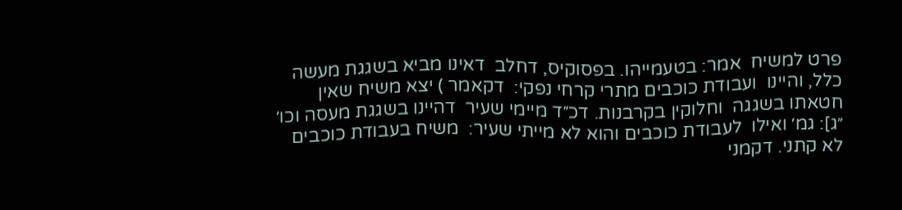פרט למשיח  אמר: בטעמייהו. בפסוקיס, דחלב  דאינו מביא בשגגת מעשה כלל, והיינו  ועבודת כוכבים מתרי קרחי נפקי:  דקאמר ) יצא משיח שאין חטאתו בשגגה  וחלוקין בקרבנות. דכ״ד מיימי שעיר  דהיינו בשגגת מעסה וכו׳ ״ג]: גמ׳ ואילו  לעבודת כוכבים והוא לא מייתי שעיר:  משיח בעבודת כוכבים לא קתני. דקמני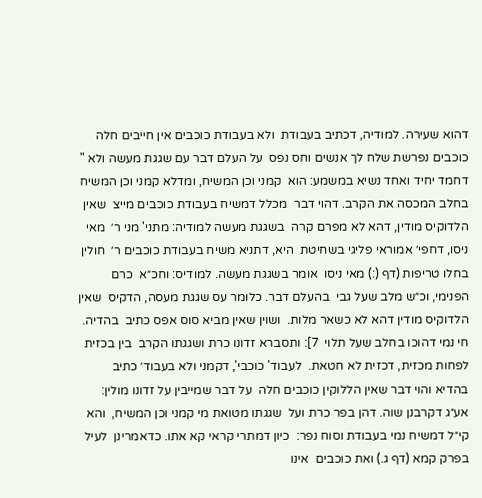דהוא שעירה. למודיה, דכתיב בעבודת  ולא בעבודת כוכבים אין חייבים חלה  כוכבים נפרשת שלח לך אנשים וחס נפס  על העלם דבר עם שגגת מעשה ולא "  דחמד יחיד ואחד נשיא במשמע: הוא  קמני וכן המשיח, ומדלא קמני וכן המשיח  בחלב המכסה את הקרב. דהוי דבר  מכלל דמשיח בעבודת כוכבים מייצ  שאין הלדוקיס מודין, דהא לא מפרם קרה  בשגגת מעשה למודיה: מתני' מני ר׳  מאי ניסו, דחפי׳ אמוראי פליגי בשחיטת  היא, דתניא משיח בעבודת כוכבים ר׳  חולין בחלו טריפות (דף (:) מאי ניסו  אומר בשגגת מעשה. למודיס: וחכ״א  כרם הפנימי, וכ״ש מלב שעל גבי  בהעלם דבר. כלומר עס שגגת מעסה, הדקיס  שאין הלדוקיס מודין דהא לא כשאר מלות.  ושוין שאין מביא סוס אפס כתיב  בהדיה. חי נמי דהוכו בחלב שעל תלוי  7]: ותסברא זדונו כרת ושגגתו הקרב  בין בכזית לפחות מכזית, דכזית לא חטאת.  לעבוד' כוכבי', דקמני ולא בעבוד׳ כתיב  בהדיא והוי דבר שאין הללוקין כוכבים חלה  על דבר שמייבין על זדונו מולין:  אע״ג דקרבנן שוה. דהן בפר כרת ועל  שגגתו מטואת מי קמני וכן המשיח,  והא קי״ל דמשיח נמי בעבודת וסוח נפר:  כיון דמתרי קראי קא אתו. כדאמרינן  לעיל בפרק קמא (דף ג.) ואת כוכבים  אינו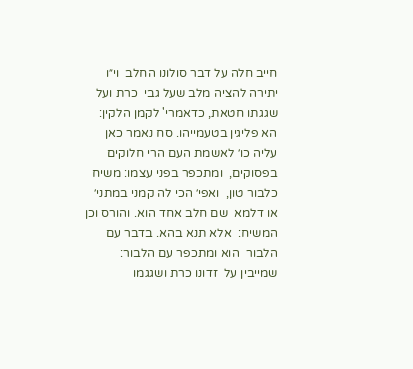חייב חלה על דבר סולונו החלב  וי״ו יתירה להציה מלב שעל גבי  כרת ועל שגגתו חטאת, כדאמרי' לקמן הלקין:  הא פליגין בטעמייהו. סח נאמר כאן  עליה כו׳ לאשמת העם הרי חלוקים בפסוקים,  ומתכפר בפני עצמו: משיח כלבור טון,  ואפי׳ הכי לה קמני במתני׳ או דלמא  שם חלב אחד הוא. והורס וכן המשיח:  אלא תנא בהא. בדבר עם הלבור  הוא ומתכפר עם הלבור: שמייבין על  זדונו כרת ושגגמו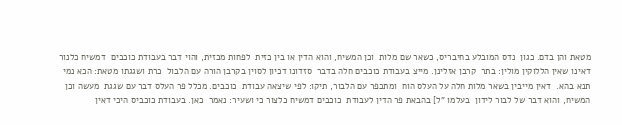מטאת והן בדם. כגון  נדס המובלע בחיבריס, כשאר שם מלות  וכן המשיח, והוא הדין או בין כזית  לפחות מכזית, והוי דבר בעבודת כוכבים  דמשיח כלנור דאינו שאין הללוקין מולין: בתר  קרבן אזלינן. מייצ בעבודת כוכבים חלה בדבר  סזדונו דכיון לסוין בקרבן הורה עם הלבול  כרת ושגגתו מטאת: הכא נמי תנא בהא.  דאין מייבין בשאר מלות חלה על העלס הוח  ומתכפר עם הלבור, תיקו: לפי שיצאה עבודת  כוכבים. מכלל פר העלס דבר עם שגגת  מעשה וכן המשיח, והוא דבר של לבור לידון  בעלמו "ל] בהבאת פר הדין לעבודת  כוכבים דמשיח כלצור כי ושעיר: נאמר  כאן. בעבודת כוכביס היכי דאין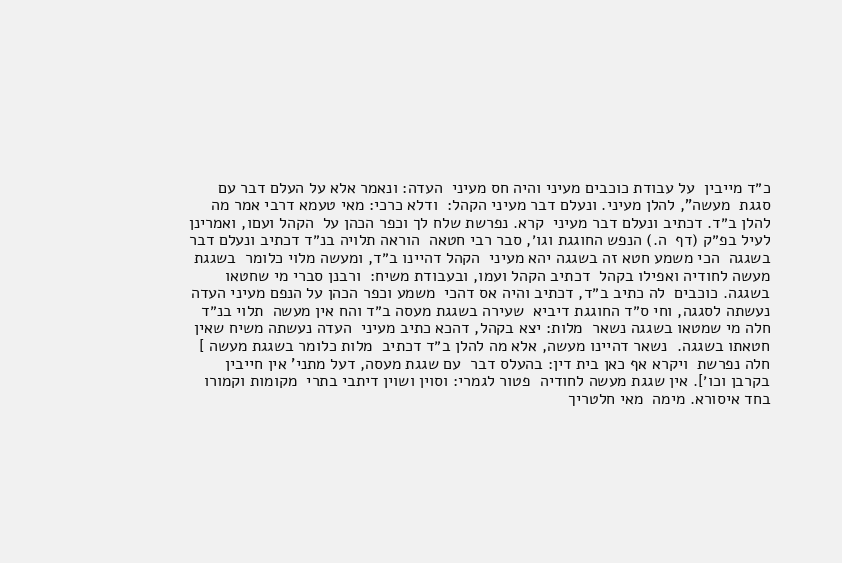כ״ד מייבין  על עבודת כוכבים מעיני והיה חס מעיני  העדה: ונאמר אלא על העלם דבר עם סגגת  מעשה", להלן מעיני. ונעלם דבר מעיני הקהל:  ודלא כרכי: מאי טעמא דרבי אמר מה  להלן ב״ד. דכתיב ונעלם דבר מעיני  קרא. נפרשת שלח לך וכפר הכהן על  הקהל ועםו, ואמרינן לעיל בפ״ק (דף  ה.) הנפש החוגגת וגו׳, סבר רבי חטאה  הוראה תלויה בנ״ד דכתיב ונעלם דבר בשגגה  הכי משמע חטא זה בשגגה יהא מעיני  הקהל דהיינו ב״ד, ומעשה מלוי כלומר  בשגגת מעשה לחודיה ואפילו בקהל  דכתיב הקהל ועמו, ובעבודת משיח:  ורבנן סברי מי שחטאו בשגגה. כוכבים  לה כתיב ב״ד, דכתיב והיה אס דהכי  משמע וכפר הכהן על הנפם מעיני העדה  נעשתה לסגגה, וחי ס״ד החוגגת דיביא  שעירה בשגגת מעסה ב״ד והח אין מעשה  תלוי בנ״ד חלה מי שמטאו בשגגה נשאר  מלות: יצא בקהל, דהכא כתיב מעיני  העדה נעשתה משיח שאין חטאתו בשגגה.  נשאר דהיינו מעשה, אלא מה להלן ב״ד דכתיב  מלות כלומר בשגגת מעשה ] חלה נפרשת  ויקרא אף כאן בית דין: בהעלס דבר  עם שגגת מעסה, דעל מתני' אין חייבין  בקרבן וכו׳]. אין שגגת מעשה לחודיה  פטור לגמרי: וסוין ושוין דיתבי בתרי  מקומות וקמורו בחד איסורא. מימה  מאי חלטריך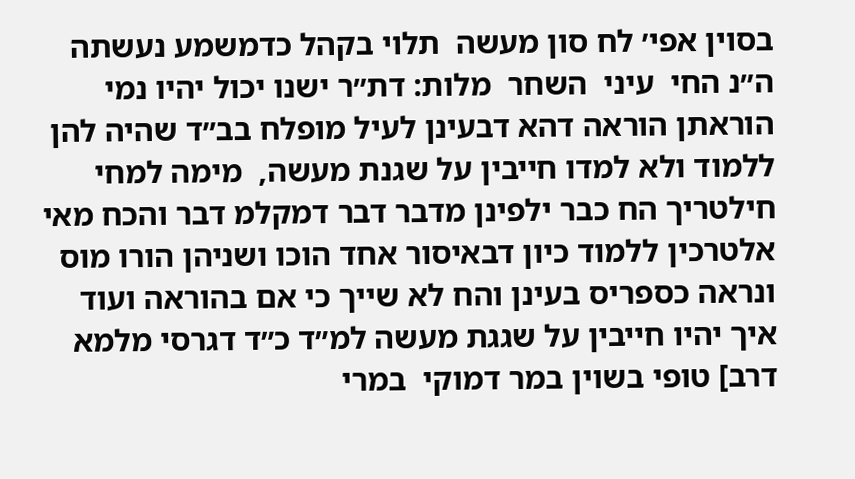בסוין אפי׳ לח סון מעשה  תלוי בקהל כדמשמע נעשתה ה״נ החי  עיני  השחר  מלות: דת״ר ישנו יכול יהיו נמי הוראתן הוראה דהא דבעינן לעיל מופלח בב״ד שהיה להן ללמוד ולא למדו חייבין על שגנת מעשה,  מימה למחי חילטריך הח כבר ילפינן מדבר דבר דמקלמ דבר והכח מאי אלטרכין ללמוד כיון דבאיסור אחד הוכו ושניהן הורו מוס  ונראה כספריס בעינן והח לא שייך כי אם בהוראה ועוד איך יהיו חייבין על שגגת מעשה למ״ד כ״ד דגרסי מלמא דרב] טופי בשוין במר דמוקי  במרי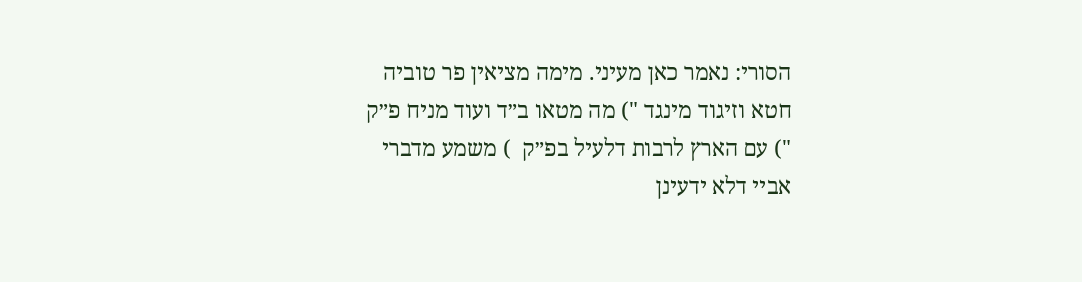הסורי: נאמר כאן מעיני. מימה מציאין פר טוביה חטא וזיגוד מינגד ") מה מטאו ב״ד ועוד מניח פ״ק ") עם הארץ לרבות דלעיל בפ״ק  ) משמע מדברי אביי דלא ידעינן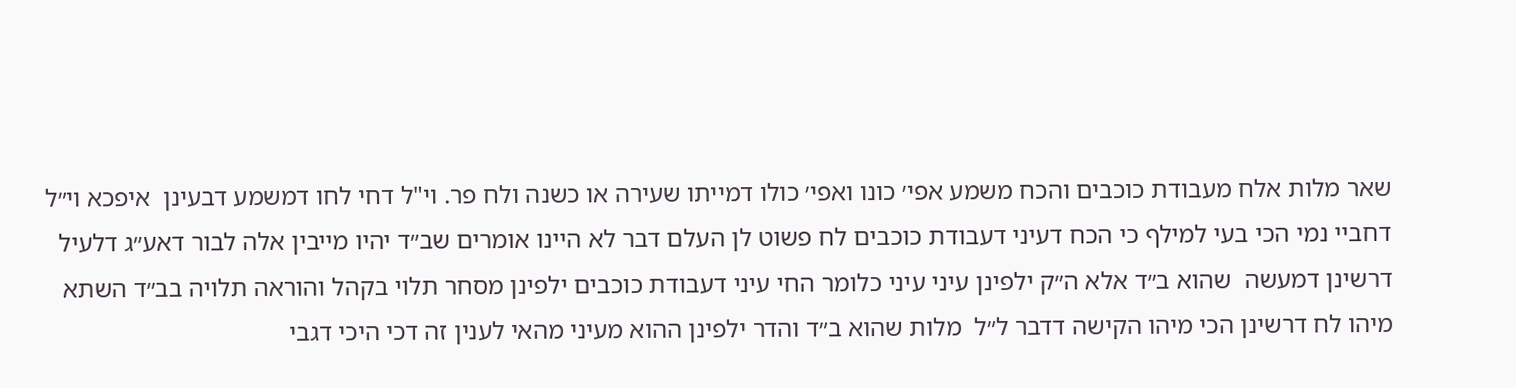שאר מלות אלח מעבודת כוכבים והכח משמע אפי׳ כונו ואפי׳ כולו דמייתו שעירה או כשנה ולח פר. וי"ל דחי לחו דמשמע דבעינן  איפכא וי״ל דחביי נמי הכי בעי למילף כי הכח דעיני דעבודת כוכבים לח פשוט לן העלם דבר לא היינו אומרים שב״ד יהיו מייבין אלה לבור דאע״ג דלעיל דרשינן דמעשה  שהוא ב״ד אלא ה״ק ילפינן עיני עיני כלומר החי עיני דעבודת כוכבים ילפינן מסחר תלוי בקהל והוראה תלויה בב״ד השתא מיהו לח דרשינן הכי מיהו הקישה דדבר ל״ל  מלות שהוא ב״ד והדר ילפינן ההוא מעיני מהאי לענין זה דכי היכי דגבי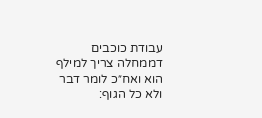עבודת כוכבים  דממחלה צריך למילף הוא ואח״כ לומר דבר ולא כל הגוף: